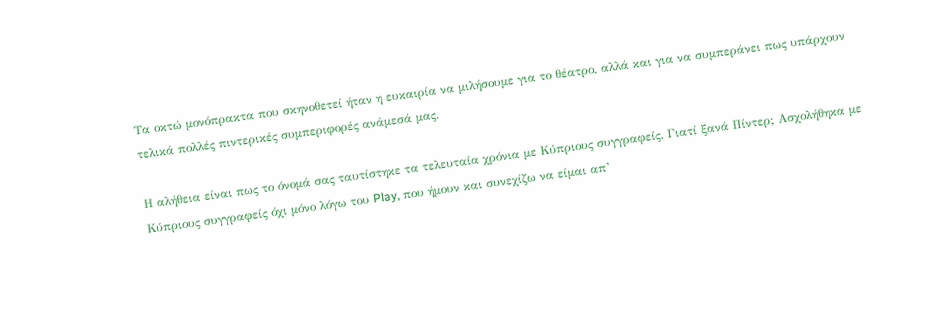Τα οκτώ μονόπρακτα που σκηνοθετεί ήταν η ευκαιρία να μιλήσουμε για το θέατρο, αλλά και για να συμπεράνει πως υπάρχουν τελικά πολλές πιντερικές συμπεριφορές ανάμεσά μας.

Η αλήθεια είναι πως το όνομά σας ταυτίστηκε τα τελευταία χρόνια με Κύπριους συγγραφείς. Γιατί ξανά Πίντερ; Ασχολήθηκα με Κύπριους συγγραφείς όχι μόνο λόγω του Play, που ήμουν και συνεχίζω να είμαι απ’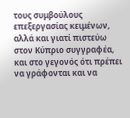τους συμβούλους επεξεργασίας κειμένων, αλλά και γιατί πιστεύω στον Κύπριο συγγραφέα, και στο γεγονός ότι πρέπει να γράφονται και να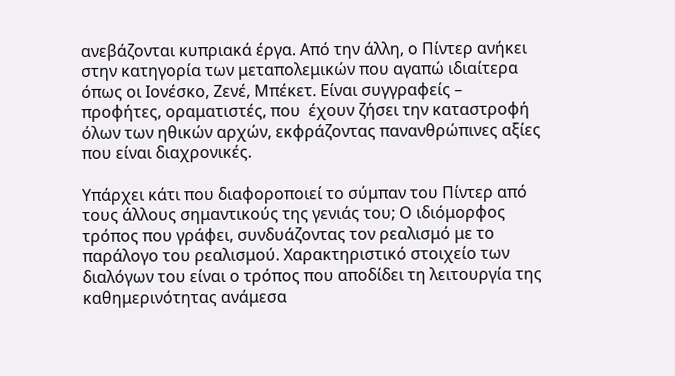ανεβάζονται κυπριακά έργα. Από την άλλη, ο Πίντερ ανήκει στην κατηγορία των μεταπολεμικών που αγαπώ ιδιαίτερα όπως οι Ιονέσκο, Ζενέ, Μπέκετ. Είναι συγγραφείς –  προφήτες, οραματιστές, που  έχουν ζήσει την καταστροφή όλων των ηθικών αρχών, εκφράζοντας πανανθρώπινες αξίες που είναι διαχρονικές.

Υπάρχει κάτι που διαφοροποιεί το σύμπαν του Πίντερ από τους άλλους σημαντικούς της γενιάς του; Ο ιδιόμορφος τρόπος που γράφει, συνδυάζοντας τον ρεαλισμό με το παράλογο του ρεαλισμού. Χαρακτηριστικό στοιχείο των διαλόγων του είναι ο τρόπος που αποδίδει τη λειτουργία της καθημερινότητας ανάμεσα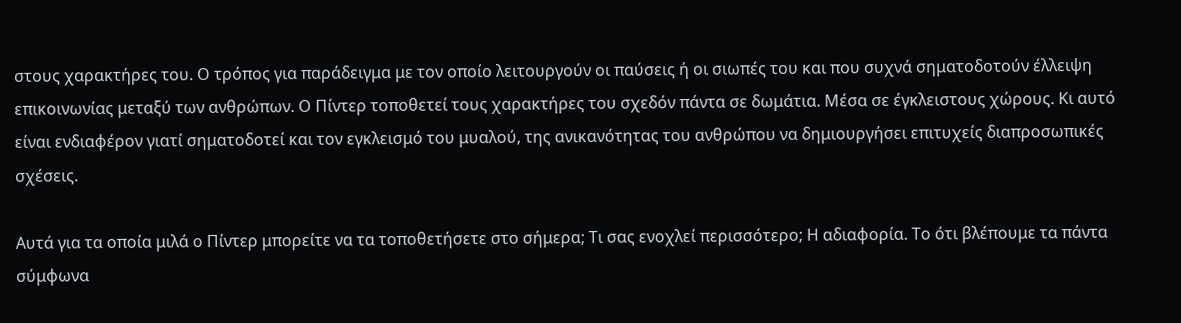στους χαρακτήρες του. Ο τρόπος για παράδειγμα με τον οποίο λειτουργούν οι παύσεις ή οι σιωπές του και που συχνά σηματοδοτούν έλλειψη επικοινωνίας μεταξύ των ανθρώπων. Ο Πίντερ τοποθετεί τους χαρακτήρες του σχεδόν πάντα σε δωμάτια. Μέσα σε έγκλειστους χώρους. Κι αυτό είναι ενδιαφέρον γιατί σηματοδοτεί και τον εγκλεισμό του μυαλού, της ανικανότητας του ανθρώπου να δημιουργήσει επιτυχείς διαπροσωπικές σχέσεις.

Αυτά για τα οποία μιλά ο Πίντερ μπορείτε να τα τοποθετήσετε στο σήμερα; Τι σας ενοχλεί περισσότερο; Η αδιαφορία. Το ότι βλέπουμε τα πάντα σύμφωνα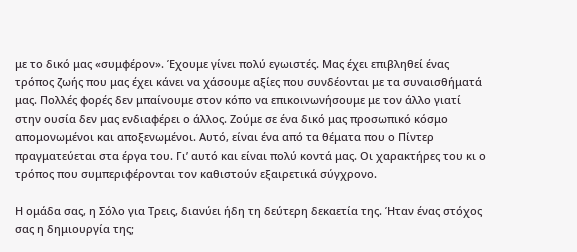με το δικό μας «συμφέρον». Έχουμε γίνει πολύ εγωιστές. Μας έχει επιβληθεί ένας τρόπος ζωής που μας έχει κάνει να χάσουμε αξίες που συνδέονται με τα συναισθήματά μας. Πολλές φορές δεν μπαίνουμε στον κόπο να επικοινωνήσουμε με τον άλλο γιατί στην ουσία δεν μας ενδιαφέρει ο άλλος. Ζούμε σε ένα δικό μας προσωπικό κόσμο απομονωμένοι και αποξενωμένοι. Αυτό, είναι ένα από τα θέματα που ο Πίντερ πραγματεύεται στα έργα του. Γι’ αυτό και είναι πολύ κοντά μας. Οι χαρακτήρες του κι ο τρόπος που συμπεριφέρονται τον καθιστούν εξαιρετικά σύγχρονο.

Η ομάδα σας, η Σόλο για Τρεις, διανύει ήδη τη δεύτερη δεκαετία της. Ήταν ένας στόχος σας η δημιουργία της;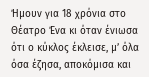Ήμουν για 18 χρόνια στο Θέατρο Ένα κι όταν ένιωσα ότι ο κύκλος έκλεισε, μ’ όλα όσα έζησα, αποκόμισα και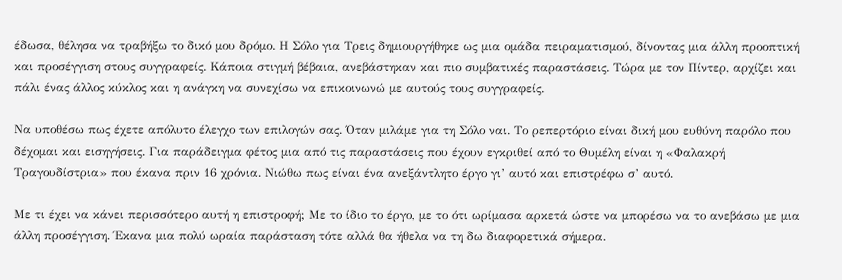έδωσα, θέλησα να τραβήξω το δικό μου δρόμο. Η Σόλο για Τρεις δημιουργήθηκε ως μια ομάδα πειραματισμού, δίνοντας μια άλλη προοπτική και προσέγγιση στους συγγραφείς. Κάποια στιγμή βέβαια, ανεβάστηκαν και πιο συμβατικές παραστάσεις. Τώρα με τον Πίντερ, αρχίζει και πάλι ένας άλλος κύκλος και η ανάγκη να συνεχίσω να επικοινωνώ με αυτούς τους συγγραφείς.

Να υποθέσω πως έχετε απόλυτο έλεγχο των επιλογών σας. Όταν μιλάμε για τη Σόλο ναι. Το ρεπερτόριο είναι δική μου ευθύνη παρόλο που δέχομαι και εισηγήσεις. Για παράδειγμα φέτος μια από τις παραστάσεις που έχουν εγκριθεί από το Θυμέλη είναι η «Φαλακρή Τραγουδίστρια» που έκανα πριν 16 χρόνια. Νιώθω πως είναι ένα ανεξάντλητο έργο γι’ αυτό και επιστρέφω σ’ αυτό.

Με τι έχει να κάνει περισσότερο αυτή η επιστροφή; Με το ίδιο το έργο, με το ότι ωρίμασα αρκετά ώστε να μπορέσω να το ανεβάσω με μια άλλη προσέγγιση. Έκανα μια πολύ ωραία παράσταση τότε αλλά θα ήθελα να τη δω διαφορετικά σήμερα.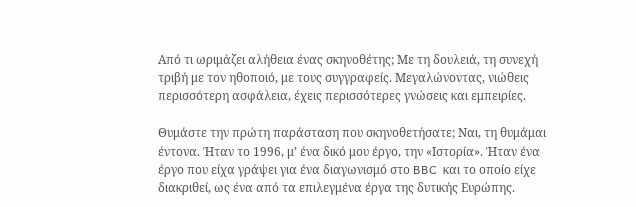Από τι ωριμάζει αλήθεια ένας σκηνοθέτης; Με τη δουλειά, τη συνεχή τριβή με τον ηθοποιό, με τους συγγραφείς. Μεγαλώνοντας, νιώθεις περισσότερη ασφάλεια, έχεις περισσότερες γνώσεις και εμπειρίες.

Θυμάστε την πρώτη παράσταση που σκηνοθετήσατε; Ναι, τη θυμάμαι έντονα. Ήταν το 1996, μ’ ένα δικό μου έργο, την «Ιστορία». Ήταν ένα έργο που είχα γράψει για ένα διαγωνισμό στο BBC  και το οποίο είχε διακριθεί, ως ένα από τα επιλεγμένα έργα της δυτικής Ευρώπης.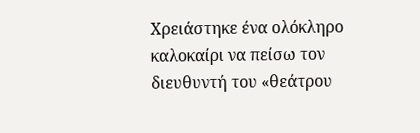Χρειάστηκε ένα ολόκληρο καλοκαίρι να πείσω τον διευθυντή του «θεάτρου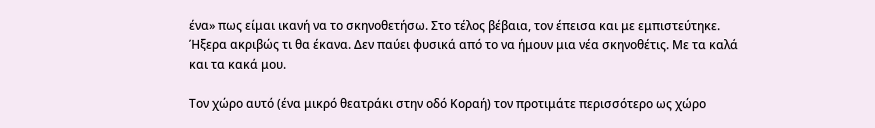ένα» πως είμαι ικανή να το σκηνοθετήσω. Στο τέλος βέβαια, τον έπεισα και με εμπιστεύτηκε. Ήξερα ακριβώς τι θα έκανα. Δεν παύει φυσικά από το να ήμουν μια νέα σκηνοθέτις. Με τα καλά και τα κακά μου.

Τον χώρο αυτό (ένα μικρό θεατράκι στην οδό Κοραή) τον προτιμάτε περισσότερο ως χώρο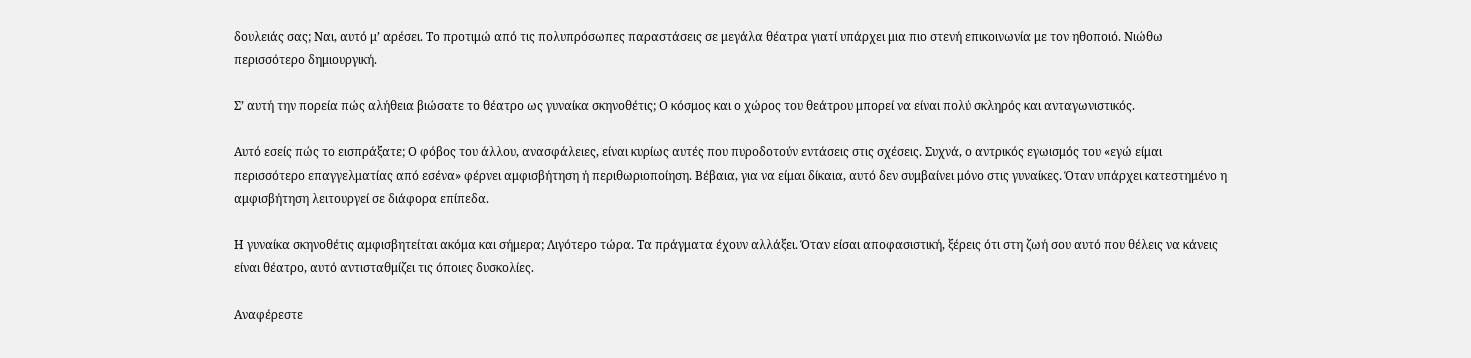δουλειάς σας; Ναι, αυτό μ’ αρέσει. Το προτιμώ από τις πολυπρόσωπες παραστάσεις σε μεγάλα θέατρα γιατί υπάρχει μια πιο στενή επικοινωνία με τον ηθοποιό. Νιώθω περισσότερο δημιουργική.

Σ’ αυτή την πορεία πώς αλήθεια βιώσατε το θέατρο ως γυναίκα σκηνοθέτις; Ο κόσμος και ο χώρος του θεάτρου μπορεί να είναι πολύ σκληρός και ανταγωνιστικός.

Αυτό εσείς πώς το εισπράξατε; Ο φόβος του άλλου, ανασφάλειες, είναι κυρίως αυτές που πυροδοτούν εντάσεις στις σχέσεις. Συχνά, ο αντρικός εγωισμός του «εγώ είμαι περισσότερο επαγγελματίας από εσένα» φέρνει αμφισβήτηση ή περιθωριοποίηση. Βέβαια, για να είμαι δίκαια, αυτό δεν συμβαίνει μόνο στις γυναίκες. Όταν υπάρχει κατεστημένο η αμφισβήτηση λειτουργεί σε διάφορα επίπεδα.

Η γυναίκα σκηνοθέτις αμφισβητείται ακόμα και σήμερα; Λιγότερο τώρα. Τα πράγματα έχουν αλλάξει. Όταν είσαι αποφασιστική, ξέρεις ότι στη ζωή σου αυτό που θέλεις να κάνεις είναι θέατρο, αυτό αντισταθμίζει τις όποιες δυσκολίες.

Αναφέρεστε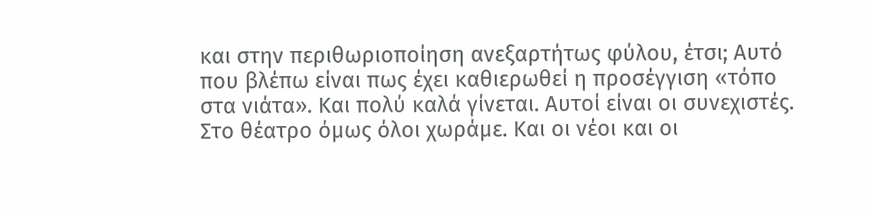και στην περιθωριοποίηση ανεξαρτήτως φύλου, έτσι; Αυτό που βλέπω είναι πως έχει καθιερωθεί η προσέγγιση «τόπο στα νιάτα». Και πολύ καλά γίνεται. Αυτοί είναι οι συνεχιστές. Στο θέατρο όμως όλοι χωράμε. Και οι νέοι και οι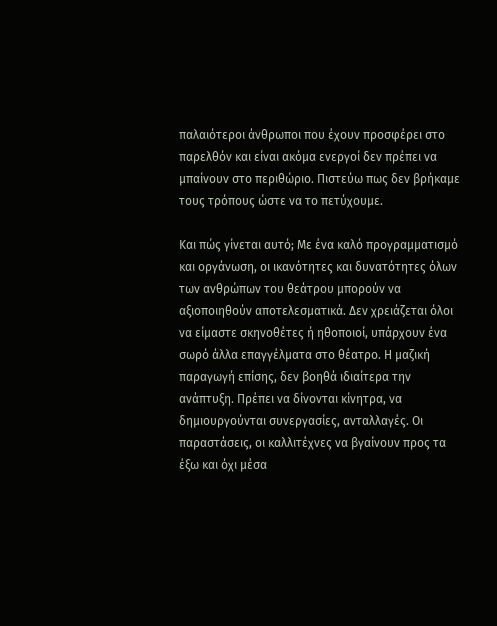παλαιότεροι άνθρωποι που έχουν προσφέρει στο παρελθόν και είναι ακόμα ενεργοί δεν πρέπει να μπαίνουν στο περιθώριο. Πιστεύω πως δεν βρήκαμε τους τρόπους ώστε να το πετύχουμε.

Και πώς γίνεται αυτό; Με ένα καλό προγραμματισμό και οργάνωση, οι ικανότητες και δυνατότητες όλων των ανθρώπων του θεάτρου μπορούν να αξιοποιηθούν αποτελεσματικά. Δεν χρειάζεται όλοι να είμαστε σκηνοθέτες ή ηθοποιοί, υπάρχουν ένα σωρό άλλα επαγγέλματα στο θέατρο. Η μαζική παραγωγή επίσης, δεν βοηθά ιδιαίτερα την ανάπτυξη. Πρέπει να δίνονται κίνητρα, να δημιουργούνται συνεργασίες, ανταλλαγές. Οι παραστάσεις, οι καλλιτέχνες να βγαίνουν προς τα έξω και όχι μέσα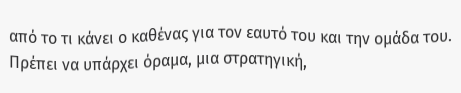από το τι κάνει ο καθένας για τον εαυτό του και την ομάδα του. Πρέπει να υπάρχει όραμα, μια στρατηγική,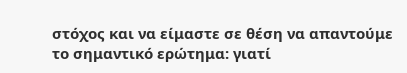στόχος και να είμαστε σε θέση να απαντούμε το σημαντικό ερώτημα: γιατί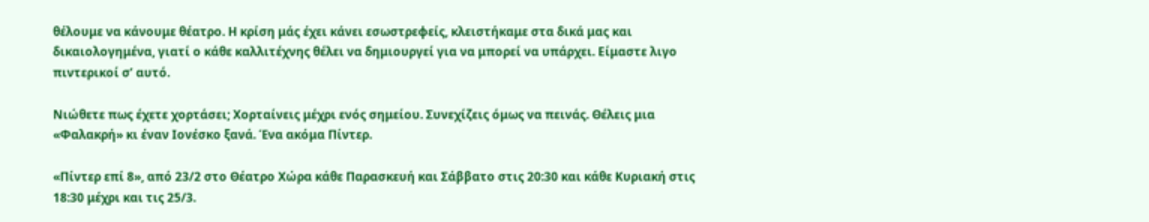θέλουμε να κάνουμε θέατρο. Η κρίση μάς έχει κάνει εσωστρεφείς, κλειστήκαμε στα δικά μας και δικαιολογημένα, γιατί ο κάθε καλλιτέχνης θέλει να δημιουργεί για να μπορεί να υπάρχει. Είμαστε λιγο πιντερικοί σ’ αυτό.

Νιώθετε πως έχετε χορτάσει; Χορταίνεις μέχρι ενός σημείου. Συνεχίζεις όμως να πεινάς. Θέλεις μια «Φαλακρή» κι έναν Ιονέσκο ξανά. Ένα ακόμα Πίντερ.

«Πίντερ επί 8», από 23/2 στο Θέατρο Χώρα κάθε Παρασκευή και Σάββατο στις 20:30 και κάθε Κυριακή στις 18:30 μέχρι και τις 25/3.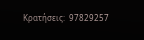Κρατήσεις:  97829257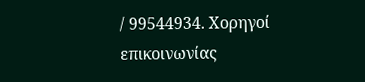/ 99544934. Χορηγοί επικοινωνίας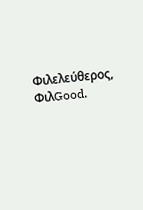Φιλελεύθερος, ΦιλGood.